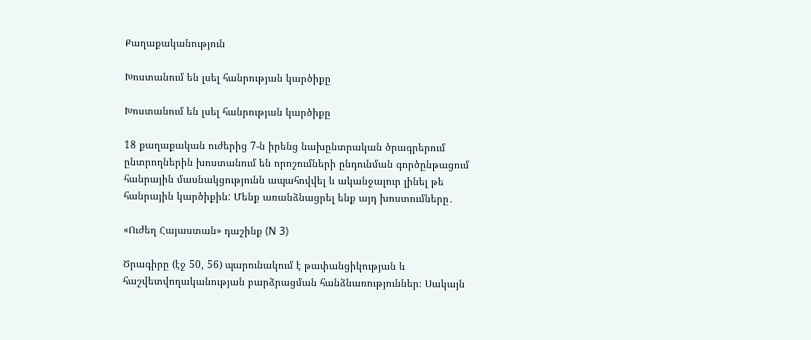Քաղաքականություն

Խոստանում են լսել հանրության կարծիքը

Խոստանում են լսել հանրության կարծիքը

18 քաղաքական ուժերից 7-ն իրենց նախընտրական ծրագրերում ընտրողներին խոստանում են որոշումների ընդունման գործընթացում հանրային մասնակցությունն ապահովվել և ականջալուր լինել թե հանրային կարծիքին: Մենք առանձնացրել ենք այդ խոստումները․

«Ուժեղ Հայաստան» դաշինք (N 3)

Ծրագիրը (էջ 50, 56) պարունակում է թափանցիկության և հաշվետվողականության բարձրացման հանձնառություններ։ Սակայն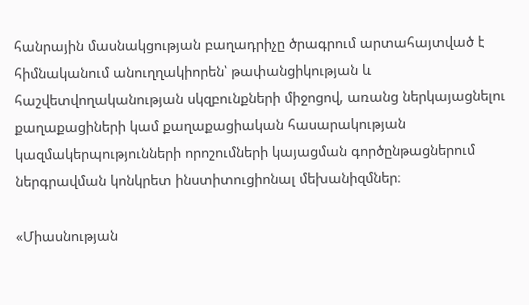հանրային մասնակցության բաղադրիչը ծրագրում արտահայտված է հիմնականում անուղղակիորեն՝ թափանցիկության և հաշվետվողականության սկզբունքների միջոցով, առանց ներկայացնելու քաղաքացիների կամ քաղաքացիական հասարակության կազմակերպությունների որոշումների կայացման գործընթացներում ներգրավման կոնկրետ ինստիտուցիոնալ մեխանիզմներ։

«Միասնության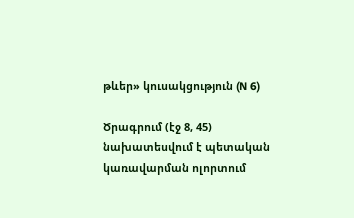թևեր» կուսակցություն (N 6)

Ծրագրում (էջ 8, 45) նախատեսվում է պետական կառավարման ոլորտում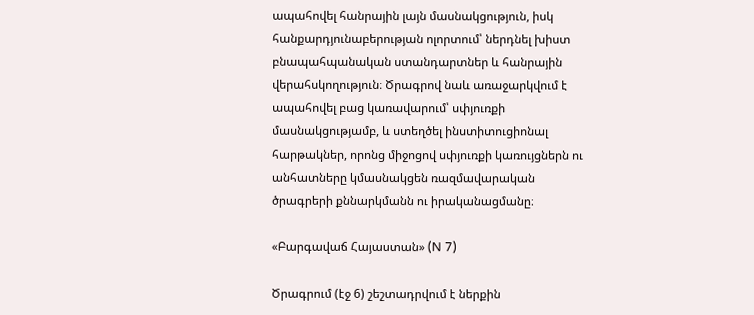ապահովել հանրային լայն մասնակցություն, իսկ հանքարդյունաբերության ոլորտում՝ ներդնել խիստ բնապահպանական ստանդարտներ և հանրային վերահսկողություն։ Ծրագրով նաև առաջարկվում է ապահովել բաց կառավարում՝ սփյուռքի մասնակցությամբ, և ստեղծել ինստիտուցիոնալ հարթակներ, որոնց միջոցով սփյուռքի կառույցներն ու անհատները կմասնակցեն ռազմավարական ծրագրերի քննարկմանն ու իրականացմանը։

«Բարգավաճ Հայաստան» (N 7)

Ծրագրում (էջ 6) շեշտադրվում է ներքին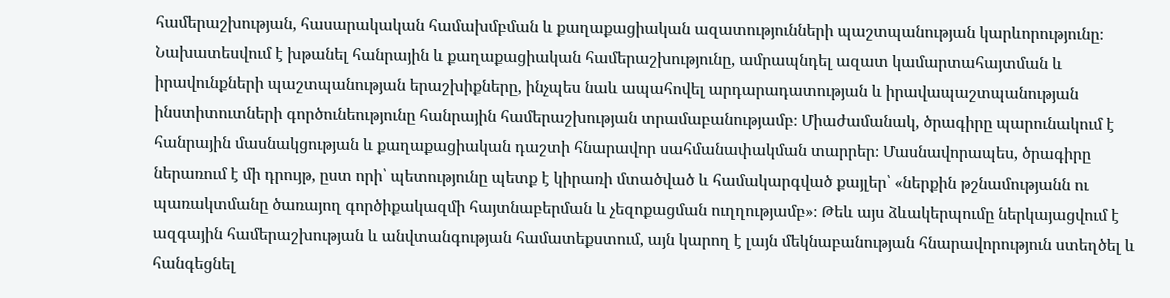համերաշխության, հասարակական համախմբման և քաղաքացիական ազատությունների պաշտպանության կարևորությունը։ Նախատեսվում է խթանել հանրային և քաղաքացիական համերաշխությունը, ամրապնդել ազատ կամարտահայտման և իրավունքների պաշտպանության երաշխիքները, ինչպես նաև ապահովել արդարադատության և իրավապաշտպանության ինստիտուտների գործունեությունը հանրային համերաշխության տրամաբանությամբ։ Միաժամանակ, ծրագիրը պարունակում է հանրային մասնակցության և քաղաքացիական դաշտի հնարավոր սահմանափակման տարրեր։ Մասնավորապես, ծրագիրը ներառում է մի դրույթ, ըստ որի՝ պետությունը պետք է կիրառի մտածված և համակարգված քայլեր՝ «ներքին թշնամությանն ու պառակտմանը ծառայող գործիքակազմի հայտնաբերման և չեզոքացման ուղղությամբ»։ Թեև այս ձևակերպումը ներկայացվում է ազգային համերաշխության և անվտանգության համատեքստում, այն կարող է լայն մեկնաբանության հնարավորություն ստեղծել և հանգեցնել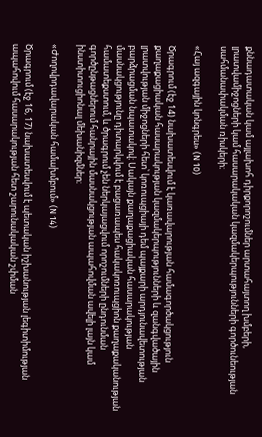քննադատական կամ այլախոհ դիրքորոշումներ արտահայտող խմբերի, լրատվամիջոցների կամ հասարակական կազմակերպությունների գործունեության սահմանափակման ռիսկերի։

«Հայ ազգային կոնգրես» (N 10)

Ծրագրում (էջ 14) նախատեսվում է կառավարության համագործակցություն քաղաքացիական հասարակության կազմակերպությունների և զանգվածային լրատվության միջոցների հետ՝ կոռուպցիայի դեմ պայքարի արդյունավետության բարձրացման նպատակով։ Սակայն քաղաքացիական հասարակության մասնակցությունը դիտարկվում է բացառապես հակակոռուպցիոն քաղաքականության համատեքստում, և ծրագրում չեն ներկայացվում որոշումների ընդունման գործընթացներում հանրային մասնակցության ապահովման ավելի լայն կամ ինստիտուցիոնալ մեխանիզմներ։

«Ժողովրդավարական համախմբում» (N 14)

Ծրագրում (էջ 16, 17) նախատեսվում է պետական իշխանության լեգիտիմության ապահովում հասարակության հետ շարունակական շփման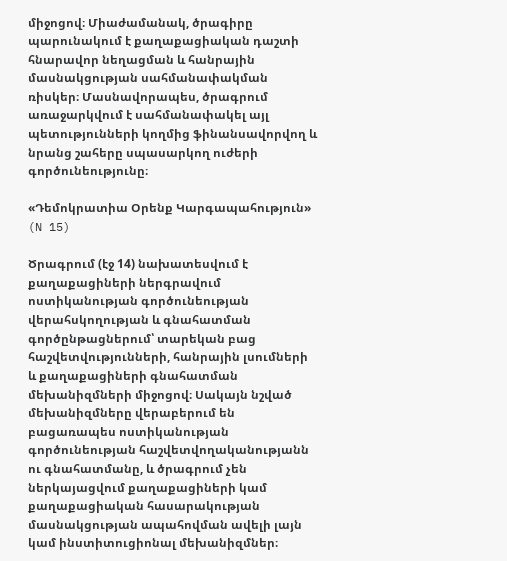միջոցով։ Միաժամանակ, ծրագիրը պարունակում է քաղաքացիական դաշտի հնարավոր նեղացման և հանրային մասնակցության սահմանափակման ռիսկեր։ Մասնավորապես, ծրագրում առաջարկվում է սահմանափակել այլ պետությունների կողմից ֆինանսավորվող և նրանց շահերը սպասարկող ուժերի գործունեությունը։

«Դեմոկրատիա Օրենք Կարգապահություն» (N 15)

Ծրագրում (էջ 14) նախատեսվում է քաղաքացիների ներգրավում ոստիկանության գործունեության վերահսկողության և գնահատման գործընթացներում՝ տարեկան բաց հաշվետվությունների, հանրային լսումների և քաղաքացիների գնահատման մեխանիզմների միջոցով։ Սակայն նշված մեխանիզմները վերաբերում են բացառապես ոստիկանության գործունեության հաշվետվողականությանն ու գնահատմանը, և ծրագրում չեն ներկայացվում քաղաքացիների կամ քաղաքացիական հասարակության մասնակցության ապահովման ավելի լայն կամ ինստիտուցիոնալ մեխանիզմներ։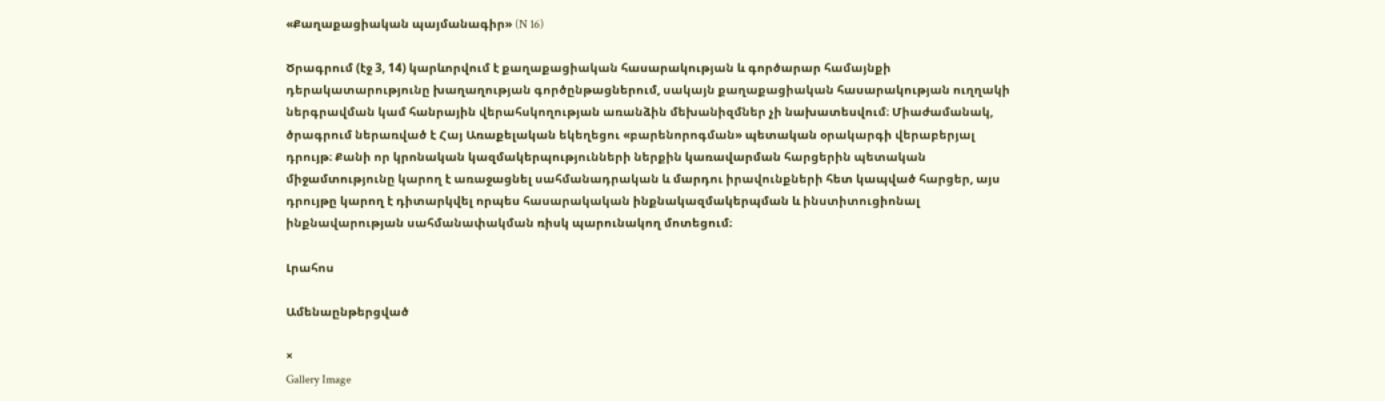«Քաղաքացիական պայմանագիր» (N 16)

Ծրագրում (էջ 3, 14) կարևորվում է քաղաքացիական հասարակության և գործարար համայնքի դերակատարությունը խաղաղության գործընթացներում, սակայն քաղաքացիական հասարակության ուղղակի ներգրավման կամ հանրային վերահսկողության առանձին մեխանիզմներ չի նախատեսվում։ Միաժամանակ, ծրագրում ներառված է Հայ Առաքելական եկեղեցու «բարենորոգման» պետական օրակարգի վերաբերյալ դրույթ։ Քանի որ կրոնական կազմակերպությունների ներքին կառավարման հարցերին պետական միջամտությունը կարող է առաջացնել սահմանադրական և մարդու իրավունքների հետ կապված հարցեր, այս դրույթը կարող է դիտարկվել որպես հասարակական ինքնակազմակերպման և ինստիտուցիոնալ ինքնավարության սահմանափակման ռիսկ պարունակող մոտեցում։

Լրահոս

Ամենաընթերցված

×
Gallery Image